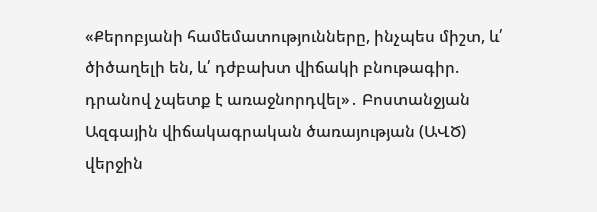«Քերոբյանի համեմատությունները, ինչպես միշտ, և՛ ծիծաղելի են, և՛ դժբախտ վիճակի բնութագիր. դրանով չպետք է առաջնորդվել»․ Բոստանջյան
Ազգային վիճակագրական ծառայության (ԱՎԾ) վերջին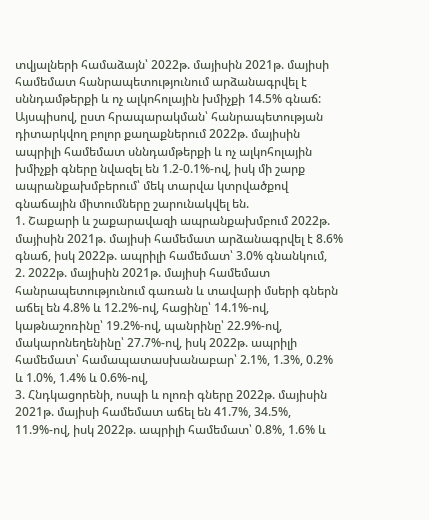տվյալների համաձայն՝ 2022թ. մայիսին 2021թ. մայիսի համեմատ հանրապետությունում արձանագրվել է սննդամթերքի և ոչ ալկոհոլային խմիչքի 14.5% գնաճ:
Այսպիսով, ըստ հրապարակման՝ հանրապետության դիտարկվող բոլոր քաղաքներում 2022թ. մայիսին ապրիլի համեմատ սննդամթերքի և ոչ ալկոհոլային խմիչքի գները նվազել են 1.2-0.1%-ով, իսկ մի շարք ապրանքախմբերում՝ մեկ տարվա կտրվածքով գնաճային միտումները շարունակվել են.
1. Շաքարի և շաքարավազի ապրանքախմբում 2022թ. մայիսին 2021թ. մայիսի համեմատ արձանագրվել է 8.6% գնաճ, իսկ 2022թ. ապրիլի համեմատ՝ 3.0% գնանկում,
2. 2022թ. մայիսին 2021թ. մայիսի համեմատ հանրապետությունում գառան և տավարի մսերի գներն աճել են 4.8% և 12.2%-ով, հացինը՝ 14.1%-ով, կաթնաշոռինը՝ 19.2%-ով, պանրինը՝ 22.9%-ով, մակարոնեղենինը՝ 27.7%-ով, իսկ 2022թ. ապրիլի համեմատ՝ համապատասխանաբար՝ 2.1%, 1.3%, 0.2% և 1.0%, 1.4% և 0.6%-ով,
3. Հնդկացորենի, ոսպի և ոլոռի գները 2022թ. մայիսին 2021թ. մայիսի համեմատ աճել են 41.7%, 34.5%, 11.9%-ով, իսկ 2022թ. ապրիլի համեմատ՝ 0.8%, 1.6% և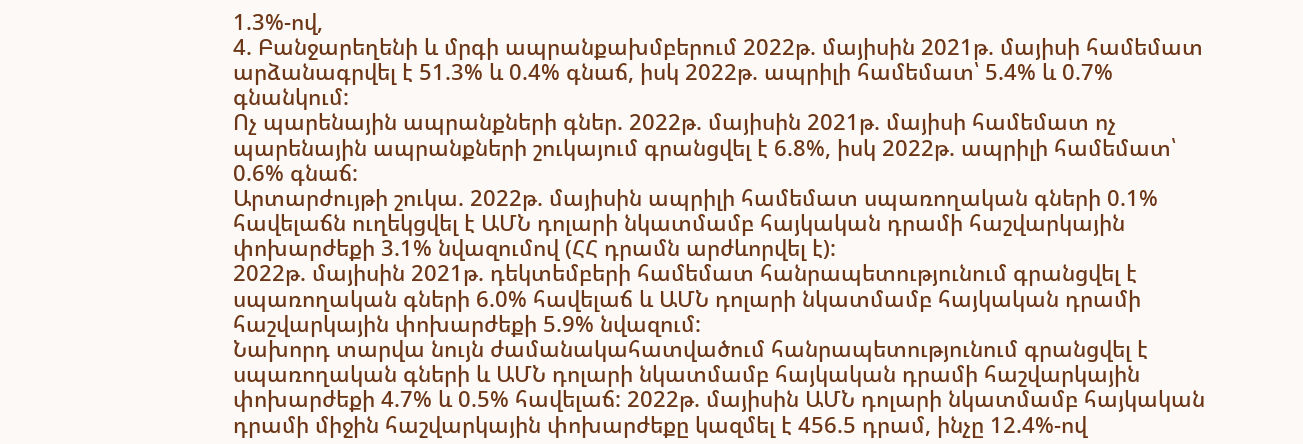1.3%-ով,
4. Բանջարեղենի և մրգի ապրանքախմբերում 2022թ. մայիսին 2021թ. մայիսի համեմատ արձանագրվել է 51.3% և 0.4% գնաճ, իսկ 2022թ. ապրիլի համեմատ՝ 5.4% և 0.7% գնանկում:
Ոչ պարենային ապրանքների գներ. 2022թ. մայիսին 2021թ. մայիսի համեմատ ոչ պարենային ապրանքների շուկայում գրանցվել է 6.8%, իսկ 2022թ. ապրիլի համեմատ՝ 0.6% գնաճ:
Արտարժույթի շուկա. 2022թ. մայիսին ապրիլի համեմատ սպառողական գների 0.1% հավելաճն ուղեկցվել է ԱՄՆ դոլարի նկատմամբ հայկական դրամի հաշվարկային փոխարժեքի 3.1% նվազումով (ՀՀ դրամն արժևորվել է):
2022թ. մայիսին 2021թ. դեկտեմբերի համեմատ հանրապետությունում գրանցվել է սպառողական գների 6.0% հավելաճ և ԱՄՆ դոլարի նկատմամբ հայկական դրամի հաշվարկային փոխարժեքի 5.9% նվազում:
Նախորդ տարվա նույն ժամանակահատվածում հանրապետությունում գրանցվել է սպառողական գների և ԱՄՆ դոլարի նկատմամբ հայկական դրամի հաշվարկային փոխարժեքի 4.7% և 0.5% հավելաճ: 2022թ. մայիսին ԱՄՆ դոլարի նկատմամբ հայկական դրամի միջին հաշվարկային փոխարժեքը կազմել է 456.5 դրամ, ինչը 12.4%-ով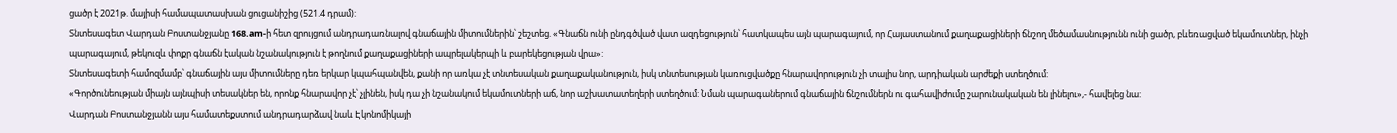ցածր է 2021թ. մայիսի համապատասխան ցուցանիշից (521.4 դրամ):
Տնտեսագետ Վարդան Բոստանջյանը 168.am-ի հետ զրույցում անդրադառնալով գնաճային միտումներին՝ շեշտեց. «Գնաճն ունի ընդգծված վատ ազդեցություն՝ հատկապես այն պարագայում, որ Հայաստանում քաղաքացիների ճնշող մեծամասնությունն ունի ցածր, բևեռացված եկամուտներ, ինչի պարագայում, թեկուզև փոքր գնաճն էական նշանակություն է թողնում քաղաքացիների ապրելակերպի և բարեկեցության վրա»:
Տնտեսագետի համոզմամբ՝ գնաճային այս միտումները դեռ երկար կպահպանվեն, քանի որ առկա չէ տնտեսական քաղաքականություն, իսկ տնտեսության կառուցվածքը հնարավորություն չի տալիս նոր, արդիական արժեքի ստեղծում:
«Գործունեության միայն այնպիսի տեսակներ են, որոնք հնարավոր չէ՝ չլինեն, իսկ դա չի նշանակում եկամուտների աճ, նոր աշխատատեղերի ստեղծում: Նման պարագաներում գնաճային ճնշումներն ու գահավիժումը շարունակական են լինելու»,- հավելեց նա:
Վարդան Բոստանջյանն այս համատեքստում անդրադարձավ նաև Էկոնոմիկայի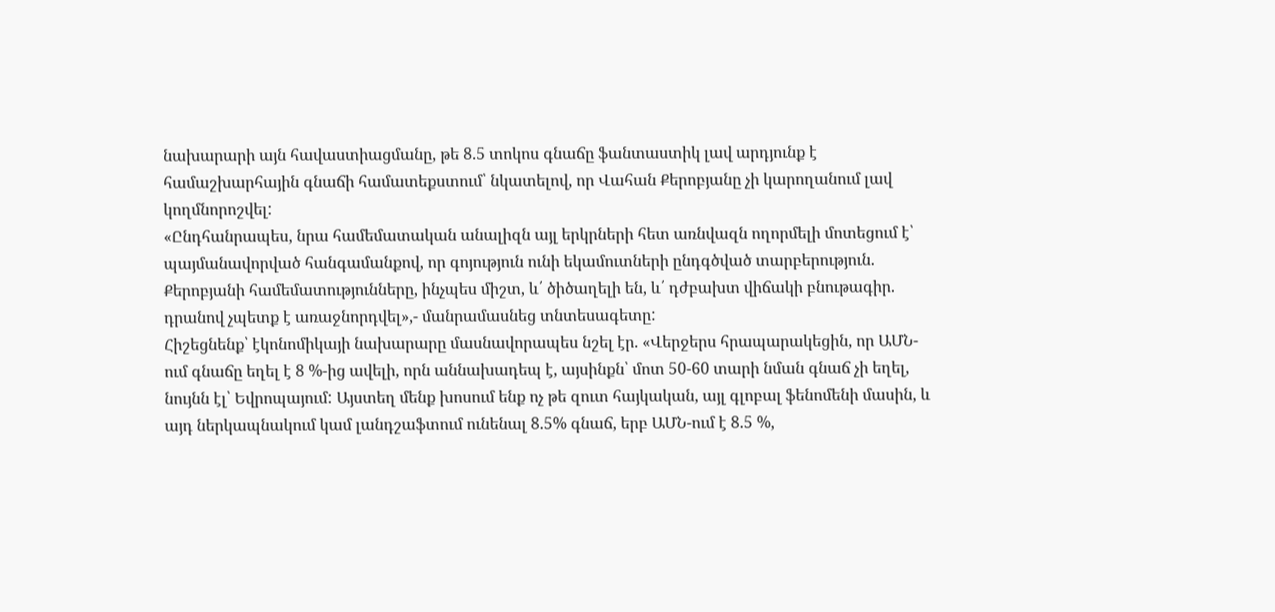նախարարի այն հավաստիացմանը, թե 8.5 տոկոս գնաճը ֆանտաստիկ լավ արդյունք է համաշխարհային գնաճի համատեքստում՝ նկատելով, որ Վահան Քերոբյանը չի կարողանում լավ կողմնորոշվել:
«Ընդհանրապես, նրա համեմատական անալիզն այլ երկրների հետ առնվազն ողորմելի մոտեցում է՝ պայմանավորված հանգամանքով, որ գոյություն ունի եկամուտների ընդգծված տարբերություն. Քերոբյանի համեմատությունները, ինչպես միշտ, և՛ ծիծաղելի են, և՛ դժբախտ վիճակի բնութագիր. դրանով չպետք է առաջնորդվել»,- մանրամասնեց տնտեսագետը:
Հիշեցնենք՝ էկոնոմիկայի նախարարը մասնավորապես նշել էր. «Վերջերս հրապարակեցին, որ ԱՄՆ-ում գնաճը եղել է 8 %-ից ավելի, որն աննախադեպ է, այսինքն՝ մոտ 50-60 տարի նման գնաճ չի եղել, նույնն էլ՝ Եվրոպայում: Այստեղ մենք խոսում ենք ոչ թե զուտ հայկական, այլ գլոբալ ֆենոմենի մասին, և այդ ներկապնակում կամ լանդշաֆտում ունենալ 8.5% գնաճ, երբ ԱՄՆ-ում է 8.5 %,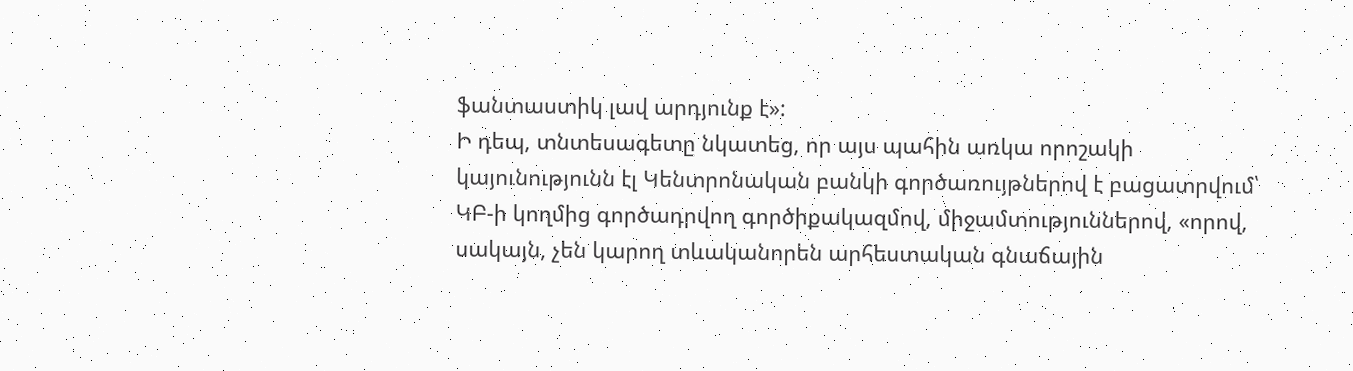ֆանտաստիկ լավ արդյունք է»:
Ի դեպ, տնտեսագետը նկատեց, որ այս պահին առկա որոշակի կայունությունն էլ Կենտրոնական բանկի գործառույթներով է բացատրվում՝ ԿԲ-ի կողմից գործադրվող գործիքակազմով, միջամտություններով, «որով, սակայն, չեն կարող տևականորեն արհեստական գնաճային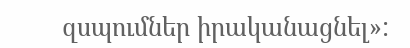զսպումներ իրականացնել»: